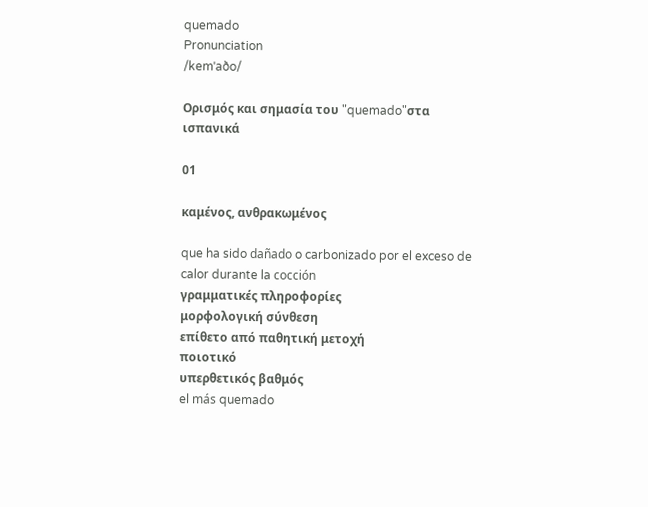quemado
Pronunciation
/kemˈaðo/

Ορισμός και σημασία του "quemado"στα ισπανικά

01

καμένος, ανθρακωμένος

que ha sido dañado o carbonizado por el exceso de calor durante la cocción
γραμματικές πληροφορίες
μορφολογική σύνθεση
επίθετο από παθητική μετοχή
ποιοτικό
υπερθετικός βαθμός
el más quemado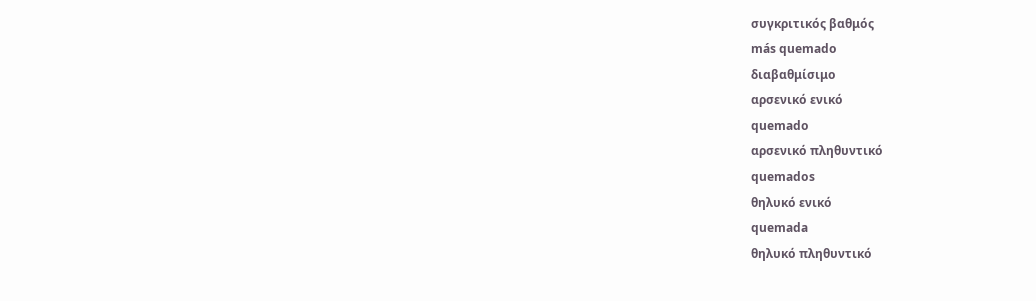συγκριτικός βαθμός
más quemado
διαβαθμίσιμο
αρσενικό ενικό
quemado
αρσενικό πληθυντικό
quemados
θηλυκό ενικό
quemada
θηλυκό πληθυντικό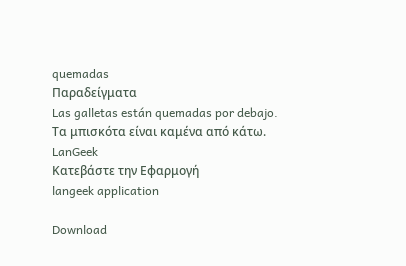quemadas
Παραδείγματα
Las galletas están quemadas por debajo.
Τα μπισκότα είναι καμένα από κάτω.
LanGeek
Κατεβάστε την Εφαρμογή
langeek application

Download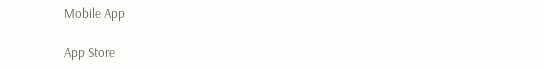Mobile App

App Store